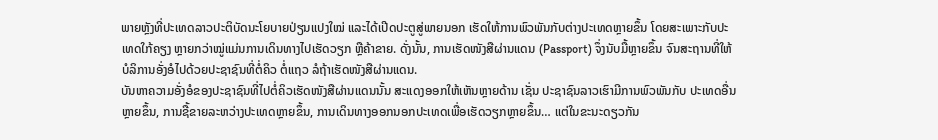ພາຍຫຼັງທີ່ປະເທດລາວປະຕິບັດນະໂຍບາຍປ່ຽນແປງໃໝ່ ແລະໄດ້ເປີດປະຕູສູ່ພາຍນອກ ເຮັດໃຫ້ການພົວພັນກັບຕ່າງປະເທດຫຼາຍຂຶ້ນ ໂດຍສະເພາະກັບປະເທດໃກ້ຄຽງ ຫຼາຍກວ່າໝູ່ແມ່ນການເດິນທາງໄປເຮັດວຽກ ຫຼືຄ້າຂາຍ. ດັ່ງນັ້ນ, ການເຮັດໜັງສືຜ່ານແດນ (Passport) ຈຶ່ງນັບມື້ຫຼາຍຂຶ້ນ ຈົນສະຖານທີ່ໃຫ້ບໍລິການອັ່ງອໍໄປດ້ວຍປະຊາຊົນທີ່ຕໍ່ຄິວ ຕໍ່ແຖວ ລໍຖ້າເຮັດໜັງສືຜ່ານແດນ.
ບັນຫາຄວາມອັ່ງອໍຂອງປະຊາຊົນທີ່ໄປຕໍ່ຄິວເຮັດໜັງສືຜ່ານແດນນັ້ນ ສະແດງອອກໃຫ້ເຫັນຫຼາຍດ້ານ ເຊັ່ນ ປະຊາຊົນລາວເຮົາມີການພົວພັນກັບ ປະເທດອື່ນຫຼາຍຂຶ້ນ, ການຊື້ຂາຍລະຫວ່າງປະເທດຫຼາຍຂຶ້ນ, ການເດິນທາງອອກນອກປະເທດເພື່ອເຮັດວຽກຫຼາຍຂຶ້ນ… ແຕ່ໃນຂະນະດຽວກັນ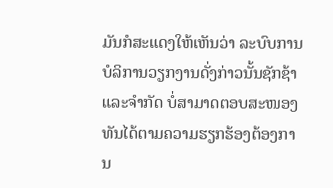ມັນກໍສະແດງໃຫ້ເຫັນວ່າ ລະບົບການບໍລິການວຽກງານດັ່ງກ່າວນັ້ນຊັກຊ້າ ແລະຈຳກັດ ບໍ່ສາມາດຕອບສະໜອງທັນໄດ້ຕາມຄວາມຮຽກຮ້ອງຕ້ອງການ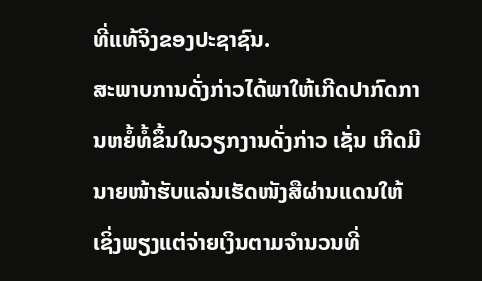ທີ່ແທ້ຈິງຂອງປະຊາຊົນ.
ສະພາບການດັ່ງກ່າວໄດ້ພາໃຫ້ເກີດປາກົດການຫຍໍ້ທໍ້ຂຶ້ນໃນວຽກງານດັ່ງກ່າວ ເຊັ່ນ ເກີດມີນາຍໜ້າຮັບແລ່ນເຮັດໜັງສືຜ່ານແດນໃຫ້ ເຊິ່ງພຽງແຕ່ຈ່າຍເງິນຕາມຈຳນວນທີ່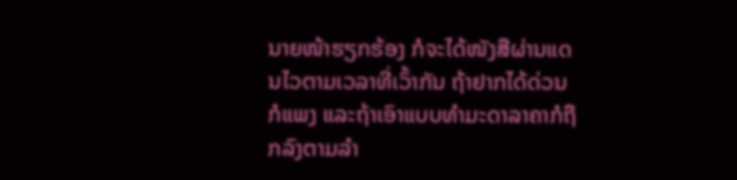ນາຍໜ້າຮຽກຮ້ອງ ກໍຈະໄດ້ໜັງສືຜ່ານແດນໄວຕາມເວລາທີ່ເວົ້າກັນ ຖ້າຢາກໄດ້ດ່ວນກໍແພງ ແລະຖ້າເອົາແບບທຳມະດາລາຄາກໍຖືກລົງຕາມລຳ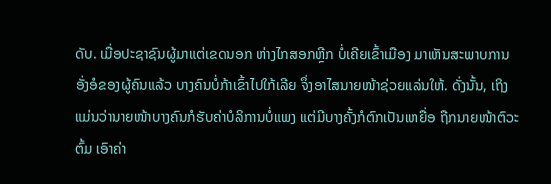ດັບ. ເມື່ອປະຊາຊົນຜູ້ມາແຕ່ເຂດນອກ ຫ່າງໄກສອກຫຼີກ ບໍ່ເຄີຍເຂົ້າເມືອງ ມາເຫັນສະພາບການອັ່ງອໍຂອງຜູ້ຄົນແລ້ວ ບາງຄົນບໍ່ກ້າເຂົ້າໄປໃກ້ເລີຍ ຈຶ່ງອາໄສນາຍໜ້າຊ່ວຍແລ່ນໃຫ້. ດັ່ງນັ້ນ, ເຖິງແມ່ນວ່ານາຍໜ້າບາງຄົນກໍຮັບຄ່າບໍລິການບໍ່ແພງ ແຕ່ມີບາງຄັ້ງກໍຕົກເປັນເຫຍື່ອ ຖືກນາຍໜ້າຕົວະຕົ້ມ ເອົາຄ່າ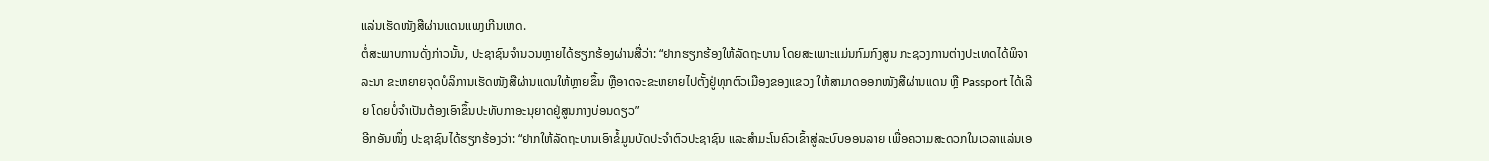ແລ່ນເຮັດໜັງສືຜ່ານແດນແພງເກີນເຫດ.
ຕໍ່ສະພາບການດັ່ງກ່າວນັ້ນ, ປະຊາຊົນຈຳນວນຫຼາຍໄດ້ຮຽກຮ້ອງຜ່ານສື່ວ່າ: “ຢາກຮຽກຮ້ອງໃຫ້ລັດຖະບານ ໂດຍສະເພາະແມ່ນກົມກົງສູນ ກະຊວງການຕ່າງປະເທດໄດ້ພິຈາລະນາ ຂະຫຍາຍຈຸດບໍລິການເຮັດໜັງສືຜ່ານແດນໃຫ້ຫຼາຍຂຶ້ນ ຫຼືອາດຈະຂະຫຍາຍໄປຕັ້ງຢູ່ທຸກຕົວເມືອງຂອງແຂວງ ໃຫ້ສາມາດອອກໜັງສືຜ່ານແດນ ຫຼື Passport ໄດ້ເລີຍ ໂດຍບໍ່ຈຳເປັນຕ້ອງເອົາຂຶ້ນປະທັບກາອະນຸຍາດຢູ່ສູນກາງບ່ອນດຽວ”
ອີກອັນໜຶ່ງ ປະຊາຊົນໄດ້ຮຽກຮ້ອງວ່າ: “ຢາກໃຫ້ລັດຖະບານເອົາຂໍ້ມູນບັດປະຈຳຕົວປະຊາຊົນ ແລະສຳມະໂນຄົວເຂົ້າສູ່ລະບົບອອນລາຍ ເພື່ອຄວາມສະດວກໃນເວລາແລ່ນເອ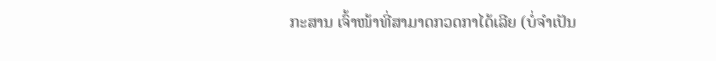ກະສານ ເຈົ້າໜ້າທີ່ສາມາດກວດກາໄດ້ເລີຍ (ບໍ່ຈຳເປັນ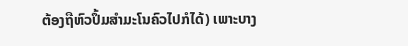ຕ້ອງຖືຫົວປຶ້ມສຳມະໂນຄົວໄປກໍໄດ້) ເພາະບາງ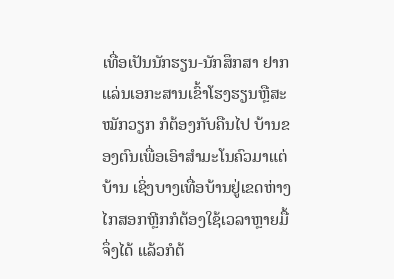ເທື່ອເປັນນັກຮຽນ-ນັກສຶກສາ ຢາກແລ່ນເອກະສານເຂົ້າໂຮງຮຽນຫຼືສະໝັກວຽກ ກໍຕ້ອງກັບຄືນໄປ ບ້ານຂອງຕົນເພື່ອເອົາສຳມະໂນຄົວມາແຕ່ບ້ານ ເຊິ່ງບາງເທື່ອບ້ານຢູ່ເຂດຫ່າງໄກສອກຫຼີກກໍຕ້ອງໃຊ້ເວລາຫຼາຍມື້ຈຶ່ງໄດ້ ແລ້ວກໍຕ້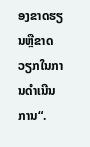ອງຂາດຮຽນຫຼືຂາດວຽກໃນການດຳເນີນການ“.